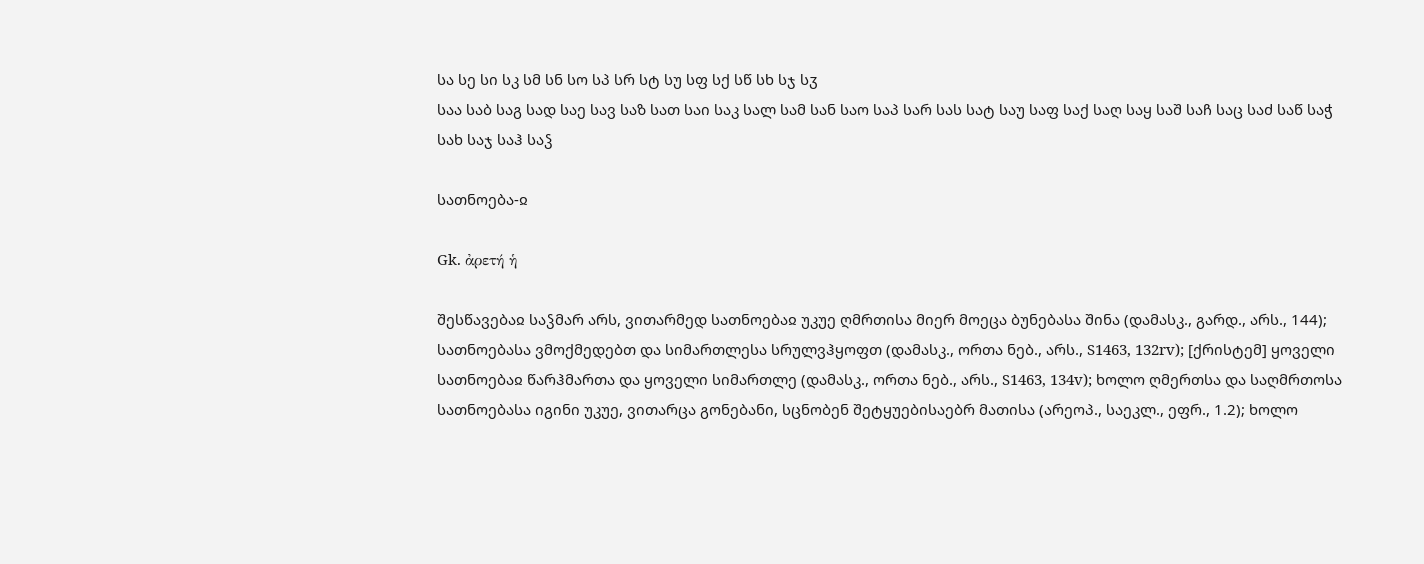სა სე სი სკ სმ სნ სო სპ სრ სტ სუ სფ სქ სწ სხ სჯ სჳ
საა საბ საგ სად საე სავ საზ სათ საი საკ სალ სამ სან საო საპ სარ სას სატ საუ საფ საქ საღ საყ საშ საჩ საც საძ საწ საჭ სახ საჯ საჰ საჴ

სათნოება-ჲ

Gk. ἀρετή ἡ

შესწავებაჲ საჴმარ არს, ვითარმედ სათნოებაჲ უკუე ღმრთისა მიერ მოეცა ბუნებასა შინა (დამასკ., გარდ., არს., 144); სათნოებასა ვმოქმედებთ და სიმართლესა სრულვჰყოფთ (დამასკ., ორთა ნებ., არს., S1463, 132rv); [ქრისტემ] ყოველი სათნოებაჲ წარჰმართა და ყოველი სიმართლე (დამასკ., ორთა ნებ., არს., S1463, 134v); ხოლო ღმერთსა და საღმრთოსა სათნოებასა იგინი უკუე, ვითარცა გონებანი, სცნობენ შეტყუებისაებრ მათისა (არეოპ., საეკლ., ეფრ., 1.2); ხოლო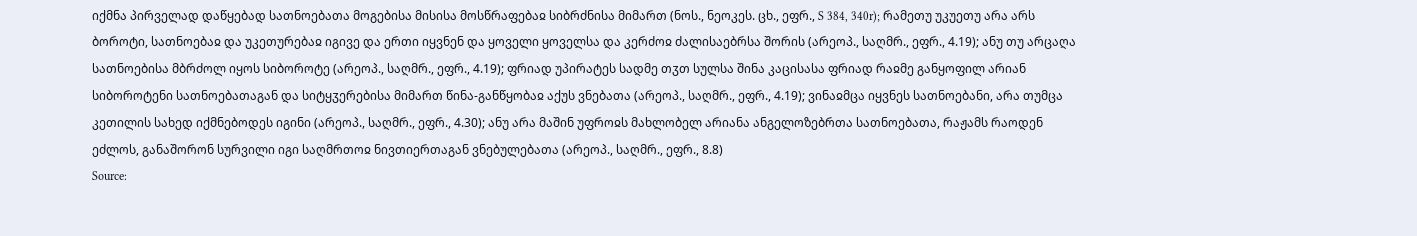იქმნა პირველად დაწყებად სათნოებათა მოგებისა მისისა მოსწრაფებაჲ სიბრძნისა მიმართ (ნოს., ნეოკეს. ცხ., ეფრ., S 384, 340r); რამეთუ უკუეთუ არა არს ბოროტი, სათნოებაჲ და უკეთურებაჲ იგივე და ერთი იყვნენ და ყოველი ყოველსა და კერძოჲ ძალისაებრსა შორის (არეოპ., საღმრ., ეფრ., 4.19); ანუ თუ არცაღა სათნოებისა მბრძოლ იყოს სიბოროტე (არეოპ., საღმრ., ეფრ., 4.19); ფრიად უპირატეს სადმე თჳთ სულსა შინა კაცისასა ფრიად რაჲმე განყოფილ არიან სიბოროტენი სათნოებათაგან და სიტყჳერებისა მიმართ წინა-განწყობაჲ აქუს ვნებათა (არეოპ., საღმრ., ეფრ., 4.19); ვინაჲმცა იყვნეს სათნოებანი, არა თუმცა კეთილის სახედ იქმნებოდეს იგინი (არეოპ., საღმრ., ეფრ., 4.30); ანუ არა მაშინ უფროჲს მახლობელ არიანა ანგელოზებრთა სათნოებათა, რაჟამს რაოდენ ეძლოს, განაშორონ სურვილი იგი საღმრთოჲ ნივთიერთაგან ვნებულებათა (არეოპ., საღმრ., ეფრ., 8.8)
Source: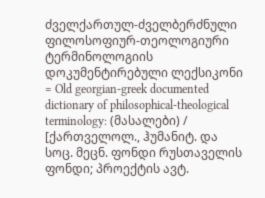ძველქართულ-ძველბერძნული ფილოსოფიურ-თეოლოგიური ტერმინოლოგიის დოკუმენტირებული ლექსიკონი = Old georgian-greek documented dictionary of philosophical-theological terminology: (მასალები) / [ქართველოლ., ჰუმანიტ. და სოც. მეცნ. ფონდი რუსთაველის ფონდი; პროექტის ავტ.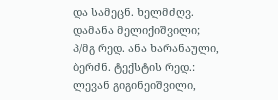და სამეცნ. ხელმძღვ. დამანა მელიქიშვილი; პ/მგ რედ. ანა ხარანაული, ბერძნ. ტექსტის რედ.: ლევან გიგინეიშვილი,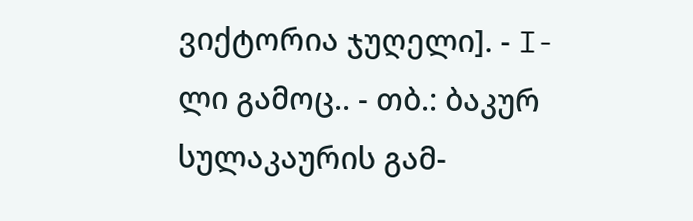ვიქტორია ჯუღელი]. - I-ლი გამოც.. - თბ.: ბაკურ სულაკაურის გამ-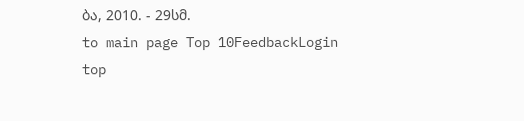ბა, 2010. - 29სმ.
to main page Top 10FeedbackLogin top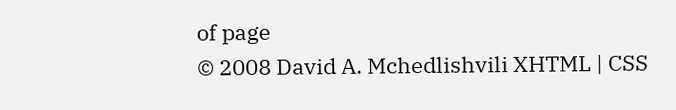of page
© 2008 David A. Mchedlishvili XHTML | CSS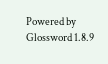Powered by Glossword 1.8.9